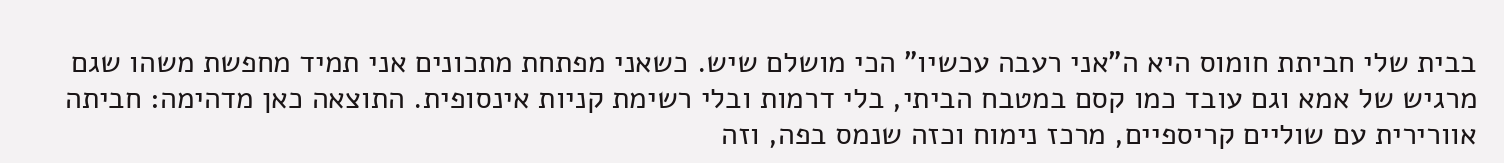בבית שלי חביתת חומוס היא ה"אני רעבה עכשיו" הכי מושלם שיש. כשאני מפתחת מתכונים אני תמיד מחפשת משהו שגם מרגיש של אמא וגם עובד כמו קסם במטבח הביתי, בלי דרמות ובלי רשימת קניות אינסופית. התוצאה כאן מדהימה: חביתה אוורירית עם שוליים קריספיים, מרכז נימוח וכזה שנמס בפה, וזה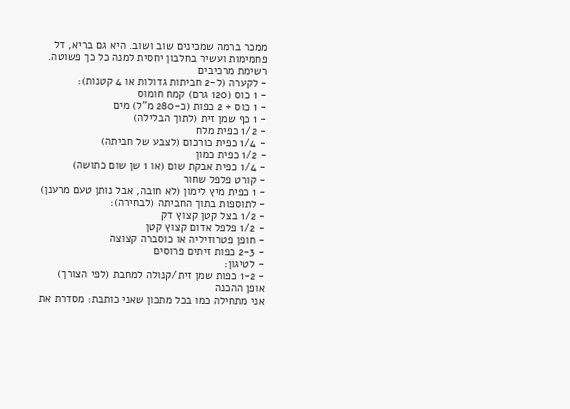ממכר ברמה שמכינים שוב ושוב. היא גם בריא, דל פחמימות ועשיר בחלבון יחסית למנה כל כך פשוטה.
רשימת מרכיבים
- לקערה (ל-2 חביתות גדולות או 4 קטנות):
- 1 כוס (120 גרם) קמח חומוס
- 1 כוס + 2 כפות (כ-280 מ"ל) מים
- 1 כף שמן זית (לתוך הבלילה)
- 1/2 כפית מלח
- 1/4 כפית כורכום (לצבע של חביתה)
- 1/2 כפית כמון
- 1/4 כפית אבקת שום (או 1 שן שום כתושה)
- קורט פלפל שחור
- 1 כפית מיץ לימון (לא חובה, אבל נותן טעם מרענן)
- לתוספות בתוך החביתה (לבחירה):
- 1/2 בצל קטן קצוץ דק
- 1/2 פלפל אדום קצוץ קטן
- חופן פטרוזיליה או כוסברה קצוצה
- 2-3 כפות זיתים פרוסים
- לטיגון:
- 1-2 כפות שמן זית/קנולה למחבת (לפי הצורך)
אופן ההכנה
אני מתחילה כמו בכל מתכון שאני כותבת: מסדרת את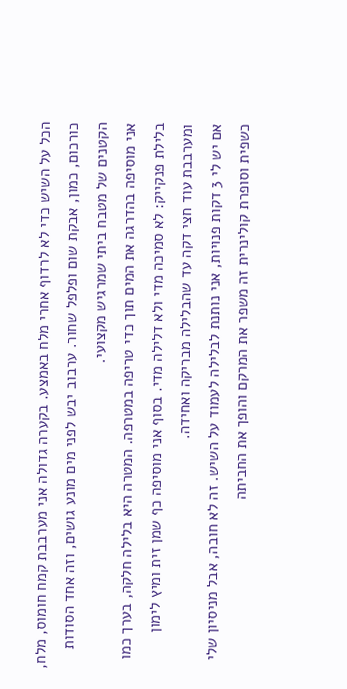הכל על השיש כדי לא לרדוף אחרי מלח באמצע. בקערה גדולה אני מערבבת קמח חומוס, מלח, כורכום, כמון, אבקת שום ופלפל שחור. ערבוב יבש לפני מים מונע גושים, וזה אחד הסודות הקטנים של מטבח ביתי שמרגיש מקצועי.
אני מוסיפה בהדרגה את המים תוך כדי טריפה במטרפה. המטרה היא בלילה חלקה, בערך כמו בלילת פנקייק: לא סמיכה מדי ולא דלילה מדי. בסוף אני מוסיפה כף שמן זית ומיץ לימון ומערבבת עוד חצי דקה עד שהבלילה מבריקה ואחידה.
אם יש לי 3 דקות פנויות, אני נותנת לבלילה לעמוד על השיש. זה לא חובה, אבל מניסיון שלי כשפית וסופרת קולינרית זה משפר את המרקם והופך את החביתה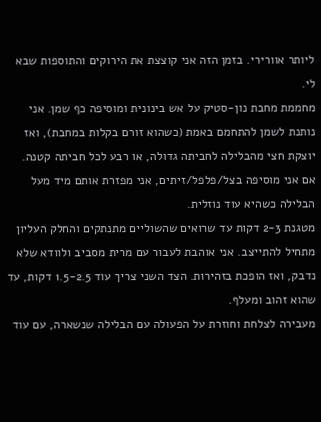ליותר אוורירי. בזמן הזה אני קוצצת את הירוקים והתוספות שבא לי.
מחממת מחבת נון-סטיק על אש בינונית ומוסיפה כף שמן. אני נותנת לשמן להתחמם באמת (כשהוא זורם בקלות במחבת), ואז יוצקת חצי מהבלילה לחביתה גדולה, או רבע לכל חביתה קטנה. אם אני מוסיפה בצל/פלפל/זיתים, אני מפזרת אותם מיד מעל הבלילה כשהיא עוד נוזלית.
מטגנת 2-3 דקות עד שרואים שהשוליים מתנתקים והחלק העליון מתחיל להתייצב. אני אוהבת לעבור עם מרית מסביב ולוודא שלא נדבק, ואז הופכת בזהירות. הצד השני צריך עוד 1.5-2.5 דקות, עד שהוא זהוב ומעלף.
מעבירה לצלחת וחוזרת על הפעולה עם הבלילה שנשארה, עם עוד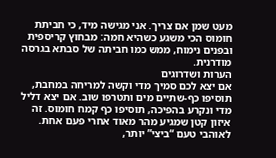מעט שמן אם צריך. אני מגישה מיד, כי חביתת חומוס הכי משגע כשהיא חמה: מבחוץ קריספית ובפנים נימוח, ממש כמו חביתה של סבתא בגרסה מודרנית.
הערות ושדרוגים
אם יצא לכם סמיך מדי וקשה למריחה במחבת, תוסיפו כף-שתיים מים ותטרפו שוב. אם יצא דליל מדי ונקרע בהפיכה, תוסיפו כף קמח חומוס. זה איזון קטן שמגיע מהר מאוד אחרי פעם אחת.
לאוהבי טעם “ביצי” יותר,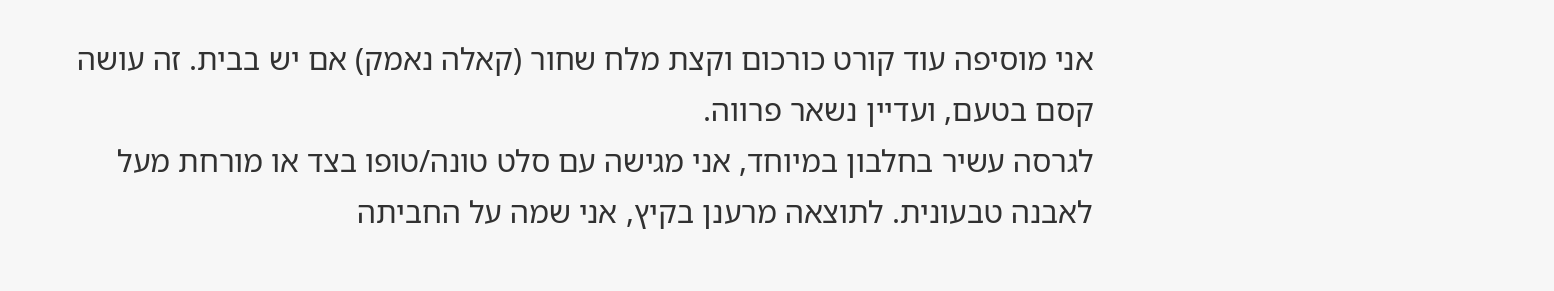אני מוסיפה עוד קורט כורכום וקצת מלח שחור (קאלה נאמק) אם יש בבית. זה עושה קסם בטעם, ועדיין נשאר פרווה.
לגרסה עשיר בחלבון במיוחד, אני מגישה עם סלט טונה/טופו בצד או מורחת מעל לאבנה טבעונית. לתוצאה מרענן בקיץ, אני שמה על החביתה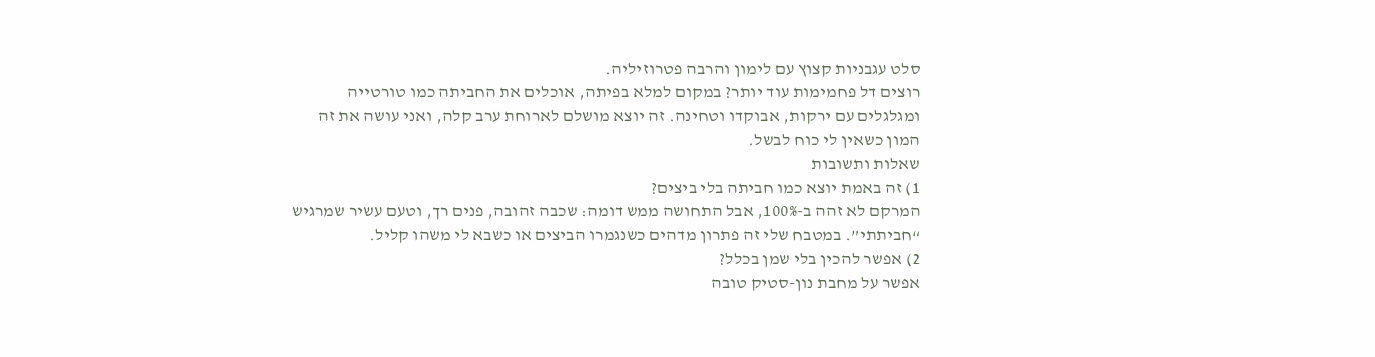סלט עגבניות קצוץ עם לימון והרבה פטרוזיליה.
רוצים דל פחמימות עוד יותר? במקום למלא בפיתה, אוכלים את החביתה כמו טורטייה ומגלגלים עם ירקות, אבוקדו וטחינה. זה יוצא מושלם לארוחת ערב קלה, ואני עושה את זה המון כשאין לי כוח לבשל.
שאלות ותשובות
1) זה באמת יוצא כמו חביתה בלי ביצים?
המרקם לא זהה ב-100%, אבל התחושה ממש דומה: שכבה זהובה, פנים רך, וטעם עשיר שמרגיש “חביתתי”. במטבח שלי זה פתרון מדהים כשנגמרו הביצים או כשבא לי משהו קליל.
2) אפשר להכין בלי שמן בכלל?
אפשר על מחבת נון-סטיק טובה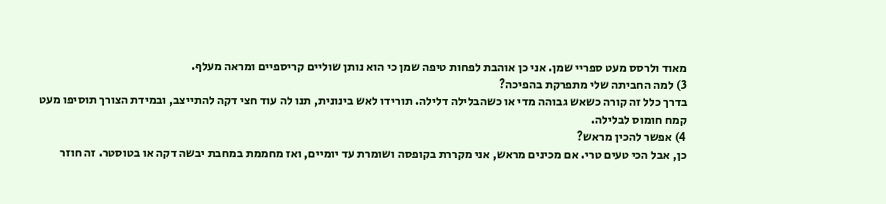מאוד ולרסס מעט ספריי שמן. אני כן אוהבת לפחות טיפה שמן כי הוא נותן שוליים קריספיים ומראה מעלף.
3) למה החביתה שלי מתפרקת בהפיכה?
בדרך כלל זה קורה כשאש גבוהה מדי או כשהבלילה דלילה. תורידו לאש בינונית, תנו לה עוד חצי דקה להתייצב, ובמידת הצורך תוסיפו מעט קמח חומוס לבלילה.
4) אפשר להכין מראש?
כן, אבל הכי טעים טרי. אם מכינים מראש, אני מקררת בקופסה ושומרת עד יומיים, ואז מחממת במחבת יבשה דקה או בטוסטר. זה חוזר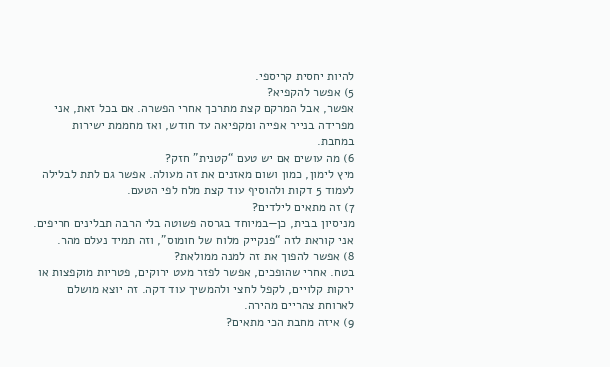להיות יחסית קריספי.
5) אפשר להקפיא?
אפשר, אבל המרקם קצת מתרכך אחרי הפשרה. אם בכל זאת, אני מפרידה בנייר אפייה ומקפיאה עד חודש, ואז מחממת ישירות במחבת.
6) מה עושים אם יש טעם “קטנית” חזק?
מיץ לימון, כמון ושום מאזנים את זה מעולה. אפשר גם לתת לבלילה לעמוד 5 דקות ולהוסיף עוד קצת מלח לפי הטעם.
7) זה מתאים לילדים?
מניסיון בבית, כן—במיוחד בגרסה פשוטה בלי הרבה תבלינים חריפים. אני קוראת לזה “פנקייק מלוח של חומוס”, וזה תמיד נעלם מהר.
8) אפשר להפוך את זה למנה ממולאת?
בטח. אחרי שהופכים, אפשר לפזר מעט ירוקים, פטריות מוקפצות או ירקות קלויים, לקפל לחצי ולהמשיך עוד דקה. זה יוצא מושלם לארוחת צהריים מהירה.
9) איזה מחבת הכי מתאים?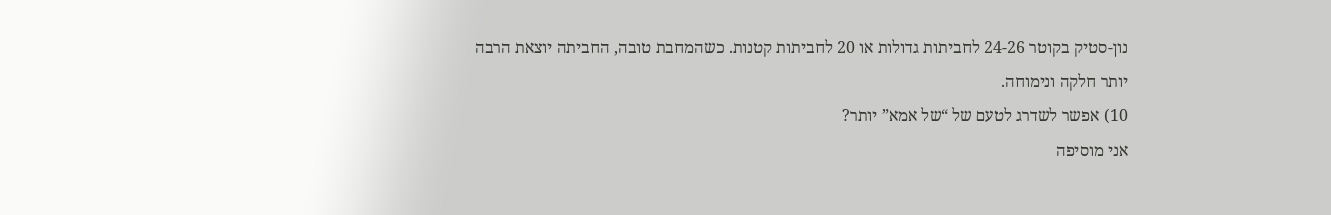נון-סטיק בקוטר 24-26 לחביתות גדולות או 20 לחביתות קטנות. כשהמחבת טובה, החביתה יוצאת הרבה יותר חלקה ונימוחה.
10) אפשר לשדרג לטעם של “של אמא” יותר?
אני מוסיפה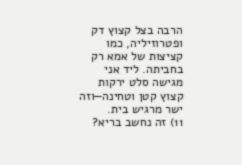הרבה בצל קצוץ דק ופטרוזיליה, כמו קציצות של אמא רק בחביתה. ליד אני מגישה סלט ירקות קצוץ קטן וטחינה—וזה ישר מרגיש בית.
11) זה נחשב בריא?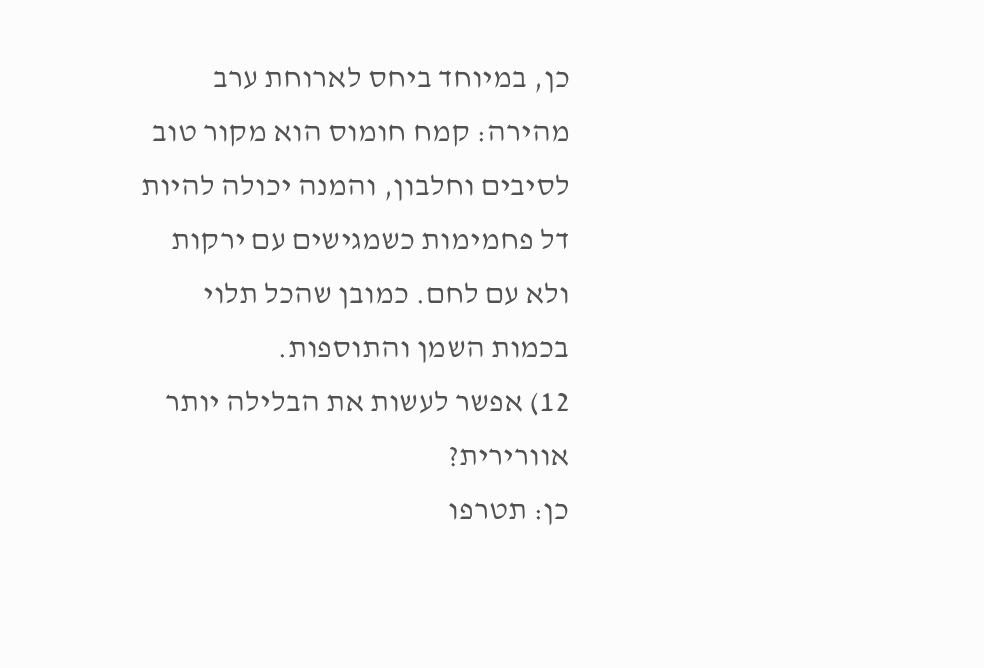כן, במיוחד ביחס לארוחת ערב מהירה: קמח חומוס הוא מקור טוב לסיבים וחלבון, והמנה יכולה להיות דל פחמימות כשמגישים עם ירקות ולא עם לחם. כמובן שהכל תלוי בכמות השמן והתוספות.
12) אפשר לעשות את הבלילה יותר אוורירית?
כן: תטרפו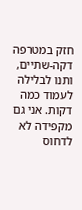חזק במטרפה דקה-שתיים, ותנו לבלילה לעמוד כמה דקות. אני גם מקפידה לא לדחוס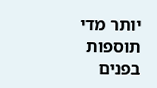יותר מדי תוספות בפנים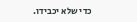כדי שלא יכבידו.